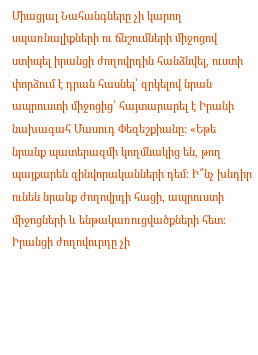Միացյալ Նահանգները չի կարող սպառնալիքների ու ճնշումների միջոցով ստիպել իրանցի ժողովրդին հանձնվել, ուստի փորձում է դրան հասնել՝ զրկելով նրան ապրուստի միջոցից՝ հայտարարել է Իրանի նախագահ Մասուդ Փեզեշքիանը: «Եթե նրանք պատերազմի կողմնակից են, թող պայքարեն զինվորականների դեմ։ Ի՞նչ խնդիր ունեն նրանք ժողովրդի հացի, ապրուստի միջոցների և ենթակառուցվածքների հետ։ Իրանցի ժողովուրդը չի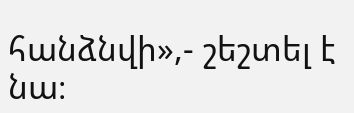հանձնվի»,- շեշտել է նա։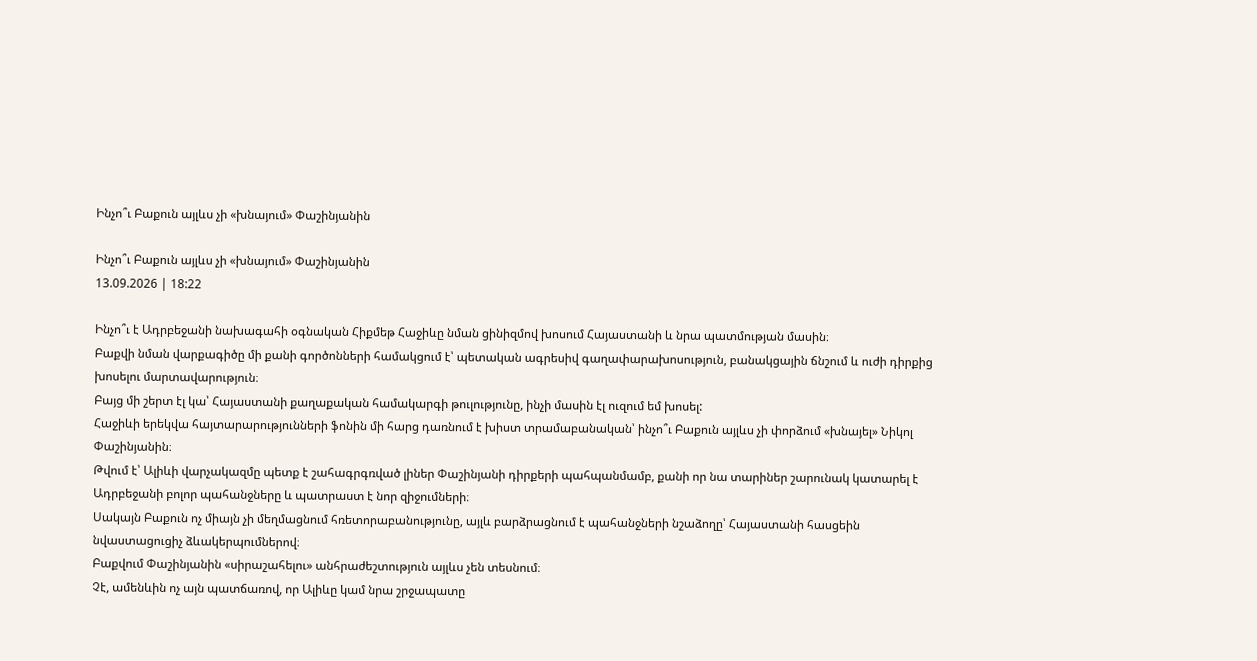Ինչո՞ւ Բաքուն այլևս չի «խնայում» Փաշինյանին

Ինչո՞ւ Բաքուն այլևս չի «խնայում» Փաշինյանին
13.09.2026 | 18:22

Ինչո՞ւ է Ադրբեջանի նախագահի օգնական Հիքմեթ Հաջիևը նման ցինիզմով խոսում Հայաստանի և նրա պատմության մասին։
Բաքվի նման վարքագիծը մի քանի գործոնների համակցում է՝ պետական ագրեսիվ գաղափարախոսություն, բանակցային ճնշում և ուժի դիրքից խոսելու մարտավարություն։
Բայց մի շերտ էլ կա՝ Հայաստանի քաղաքական համակարգի թուլությունը, ինչի մասին էլ ուզում եմ խոսել:
Հաջիևի երեկվա հայտարարությունների ֆոնին մի հարց դառնում է խիստ տրամաբանական՝ ինչո՞ւ Բաքուն այլևս չի փորձում «խնայել» Նիկոլ Փաշինյանին։
Թվում է՝ Ալիևի վարչակազմը պետք է շահագրգռված լիներ Փաշինյանի դիրքերի պահպանմամբ, քանի որ նա տարիներ շարունակ կատարել է Ադրբեջանի բոլոր պահանջները և պատրաստ է նոր զիջումների։
Սակայն Բաքուն ոչ միայն չի մեղմացնում հռետորաբանությունը, այլև բարձրացնում է պահանջների նշաձողը՝ Հայաստանի հասցեին նվաստացուցիչ ձևակերպումներով։
Բաքվում Փաշինյանին «սիրաշահելու» անհրաժեշտություն այլևս չեն տեսնում։
Չէ, ամենևին ոչ այն պատճառով, որ Ալիևը կամ նրա շրջապատը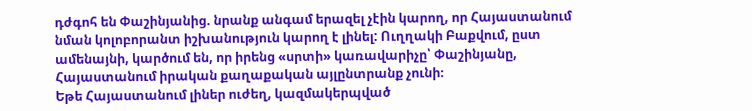դժգոհ են Փաշինյանից. նրանք անգամ երազել չէին կարող, որ Հայաստանում նման կոլոբորանտ իշխանություն կարող է լինել: Ուղղակի Բաքվում, ըստ ամենայնի, կարծում են, որ իրենց «սրտի» կառավարիչը՝ Փաշինյանը, Հայաստանում իրական քաղաքական այլընտրանք չունի։
Եթե Հայաստանում լիներ ուժեղ, կազմակերպված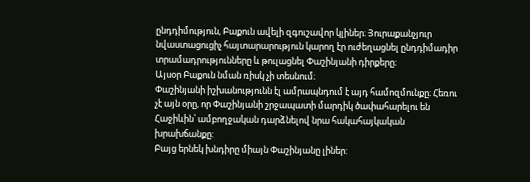ընդդիմություն, Բաքուն ավելի զգուշավոր կլիներ։ Յուրաքանչյուր նվաստացուցիչ հայտարարություն կարող էր ուժեղացնել ընդդիմադիր տրամադրությունները և թուլացնել Փաշինյանի դիրքերը։
Այսօր Բաքուն նման ռիսկ չի տեսնում։
Փաշինյանի իշխանությունն էլ ամրապնդում է այդ համոզմունքը։ Հեռու չէ այն օրը, որ Փաշինյանի շրջապատի մարդիկ ծափահարելու են Հաջիևին՝ ամբողջական դարձնելով նրա հակահայկական խրախճանքը:
Բայց երնեկ խնդիրը միայն Փաշինյանը լիներ: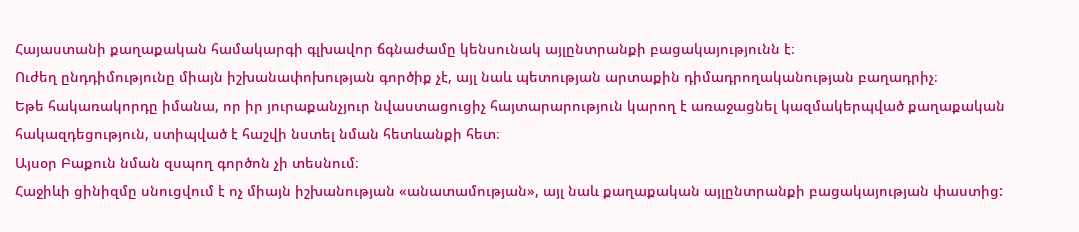Հայաստանի քաղաքական համակարգի գլխավոր ճգնաժամը կենսունակ այլընտրանքի բացակայությունն է։
Ուժեղ ընդդիմությունը միայն իշխանափոխության գործիք չէ, այլ նաև պետության արտաքին դիմադրողականության բաղադրիչ։
Եթե հակառակորդը իմանա, որ իր յուրաքանչյուր նվաստացուցիչ հայտարարություն կարող է առաջացնել կազմակերպված քաղաքական հակազդեցություն, ստիպված է հաշվի նստել նման հետևանքի հետ։
Այսօր Բաքուն նման զսպող գործոն չի տեսնում։
Հաջիևի ցինիզմը սնուցվում է ոչ միայն իշխանության «անատամության», այլ նաև քաղաքական այլընտրանքի բացակայության փաստից: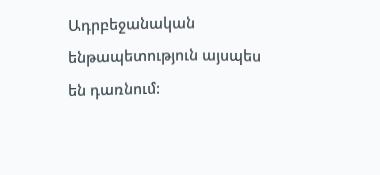Ադրբեջանական ենթապետություն այսպես են դառնում: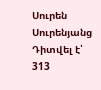Սուրեն Սուրենյանց
Դիտվել է՝ 313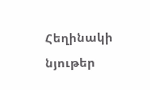Հեղինակի նյութեր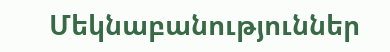Մեկնաբանություններ